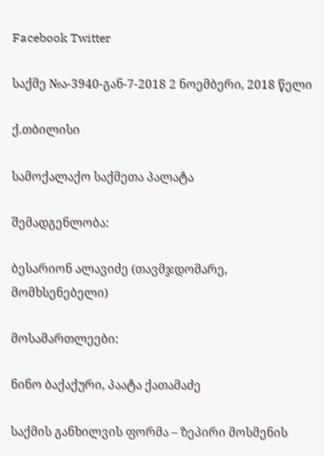Facebook Twitter

საქმე №ა-3940-გან-7-2018 2 ნოემბერი, 2018 წელი

ქ.თბილისი

სამოქალაქო საქმეთა პალატა

შემადგენლობა:

ბესარიონ ალავიძე (თავმჯდომარე, მომხსენებელი)

მოსამართლეები:

ნინო ბაქაქური, პაატა ქათამაძე

საქმის განხილვის ფორმა – ზეპირი მოსმენის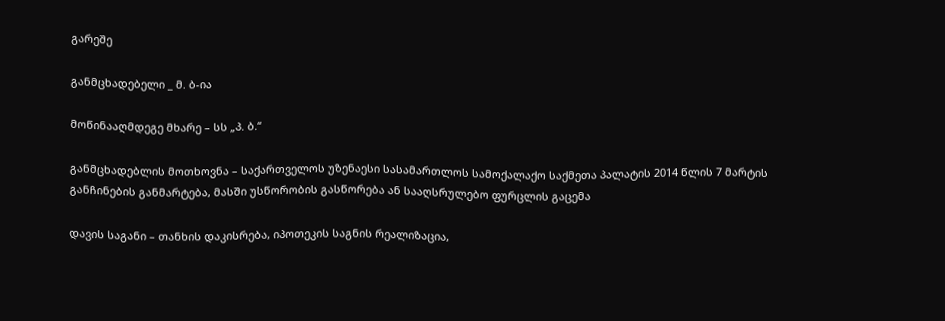გარეშე

განმცხადებელი _ მ. ბ-ია

მოწინააღმდეგე მხარე – სს „პ. ბ.“

განმცხადებლის მოთხოვნა – საქართველოს უზენაესი სასამართლოს სამოქალაქო საქმეთა პალატის 2014 წლის 7 მარტის განჩინების განმარტება, მასში უსწორობის გასწორება ან სააღსრულებო ფურცლის გაცემა

დავის საგანი – თანხის დაკისრება, იპოთეკის საგნის რეალიზაცია,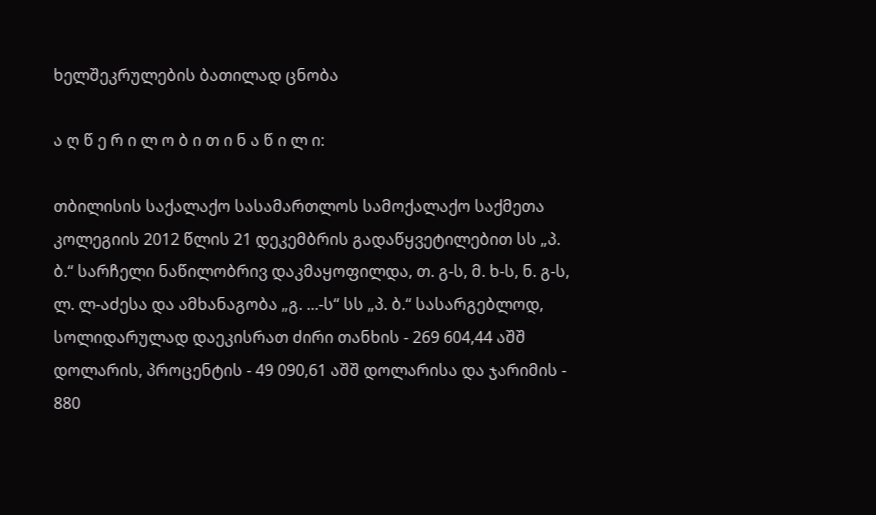ხელშეკრულების ბათილად ცნობა

ა ღ წ ე რ ი ლ ო ბ ი თ ი ნ ა წ ი ლ ი:

თბილისის საქალაქო სასამართლოს სამოქალაქო საქმეთა კოლეგიის 2012 წლის 21 დეკემბრის გადაწყვეტილებით სს „პ. ბ.“ სარჩელი ნაწილობრივ დაკმაყოფილდა, თ. გ-ს, მ. ხ-ს, ნ. გ-ს, ლ. ლ-აძესა და ამხანაგობა „გ. ...-ს“ სს „პ. ბ.“ სასარგებლოდ, სოლიდარულად დაეკისრათ ძირი თანხის - 269 604,44 აშშ დოლარის, პროცენტის - 49 090,61 აშშ დოლარისა და ჯარიმის - 880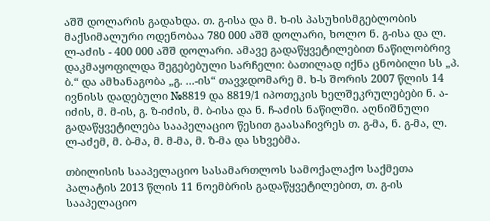აშშ დოლარის გადახდა. თ. გ-ისა და მ. ხ-ის პასუხისმგებლობის მაქსიმალური ოდენობაა 780 000 აშშ დოლარი, ხოლო ნ. გ-ისა და ლ. ლ-აძის - 400 000 აშშ დოლარი. ამავე გადაწყვეტილებით ნაწილობრივ დაკმაყოფილდა შეგებებული სარჩელი: ბათილად იქნა ცნობილი სს „პ. ბ.“ და ამხანაგობა „გ. ...-ის“ თავჯდომარე მ. ხ-ს შორის 2007 წლის 14 ივნისს დადებული №8819 და 8819/1 იპოთეკის ხელშეკრულებები ნ. ა-იძის, მ. მ-ის, გ. ზ-იძის, მ. ბ-ისა და ნ. ჩ-აძის ნაწილში. აღნიშნული გადაწყვეტილება სააპელაციო წესით გაასაჩივრეს თ. გ-მა, ნ. გ-მა, ლ. ლ-აძემ, მ. ბ-მა, მ. მ-მა, მ. ზ-მა და სხვებმა.

თბილისის სააპელაციო სასამართლოს სამოქალაქო საქმეთა პალატის 2013 წლის 11 ნოემბრის გადაწყვეტილებით, თ. გ-ის სააპელაციო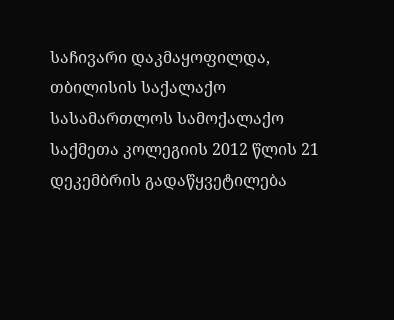საჩივარი დაკმაყოფილდა, თბილისის საქალაქო სასამართლოს სამოქალაქო საქმეთა კოლეგიის 2012 წლის 21 დეკემბრის გადაწყვეტილება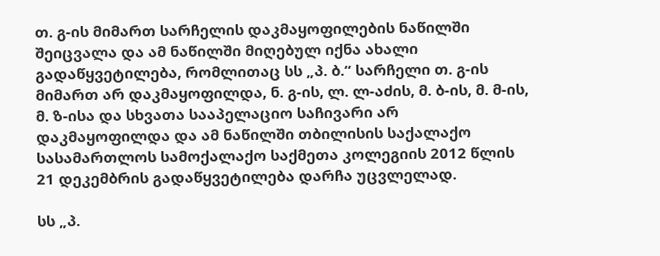თ. გ-ის მიმართ სარჩელის დაკმაყოფილების ნაწილში შეიცვალა და ამ ნაწილში მიღებულ იქნა ახალი გადაწყვეტილება, რომლითაც სს „პ. ბ.“ სარჩელი თ. გ-ის მიმართ არ დაკმაყოფილდა, ნ. გ-ის, ლ. ლ-აძის, მ. ბ-ის, მ. მ-ის, მ. ზ-ისა და სხვათა სააპელაციო საჩივარი არ დაკმაყოფილდა და ამ ნაწილში თბილისის საქალაქო სასამართლოს სამოქალაქო საქმეთა კოლეგიის 2012 წლის 21 დეკემბრის გადაწყვეტილება დარჩა უცვლელად.

სს „პ.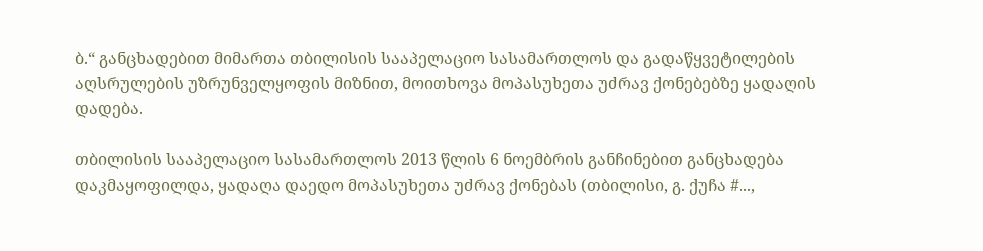ბ.“ განცხადებით მიმართა თბილისის სააპელაციო სასამართლოს და გადაწყვეტილების აღსრულების უზრუნველყოფის მიზნით, მოითხოვა მოპასუხეთა უძრავ ქონებებზე ყადაღის დადება.

თბილისის სააპელაციო სასამართლოს 2013 წლის 6 ნოემბრის განჩინებით განცხადება დაკმაყოფილდა, ყადაღა დაედო მოპასუხეთა უძრავ ქონებას (თბილისი, გ. ქუჩა #...,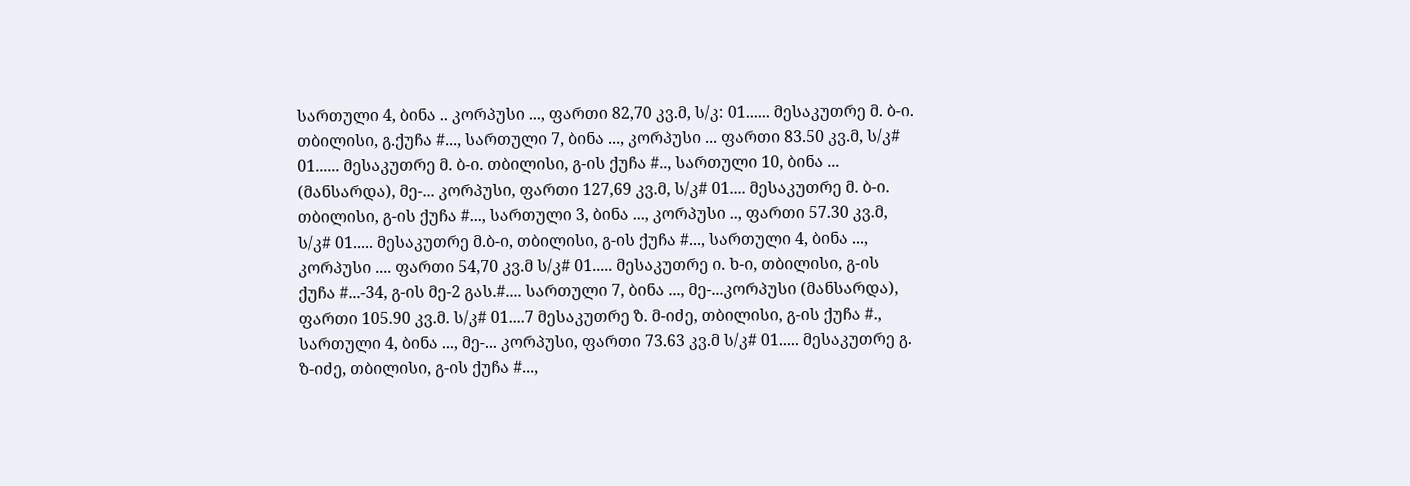სართული 4, ბინა .. კორპუსი ..., ფართი 82,70 კვ.მ, ს/კ: 01...... მესაკუთრე მ. ბ-ი. თბილისი, გ.ქუჩა #..., სართული 7, ბინა ..., კორპუსი ... ფართი 83.50 კვ.მ, ს/კ# 01...... მესაკუთრე მ. ბ-ი. თბილისი, გ-ის ქუჩა #.., სართული 10, ბინა ... (მანსარდა), მე-... კორპუსი, ფართი 127,69 კვ.მ, ს/კ# 01.... მესაკუთრე მ. ბ-ი. თბილისი, გ-ის ქუჩა #..., სართული 3, ბინა ..., კორპუსი .., ფართი 57.30 კვ.მ, ს/კ# 01..... მესაკუთრე მ.ბ-ი, თბილისი, გ-ის ქუჩა #..., სართული 4, ბინა ..., კორპუსი .... ფართი 54,70 კვ.მ ს/კ# 01..... მესაკუთრე ი. ხ-ი, თბილისი, გ-ის ქუჩა #...-34, გ-ის მე-2 გას.#.... სართული 7, ბინა ..., მე-...კორპუსი (მანსარდა), ფართი 105.90 კვ.მ. ს/კ# 01....7 მესაკუთრე ზ. მ-იძე, თბილისი, გ-ის ქუჩა #., სართული 4, ბინა ..., მე-... კორპუსი, ფართი 73.63 კვ.მ ს/კ# 01..... მესაკუთრე გ. ზ-იძე, თბილისი, გ-ის ქუჩა #...,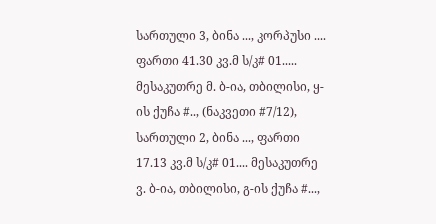სართული 3, ბინა ..., კორპუსი .... ფართი 41.30 კვ.მ ს/კ# 01..... მესაკუთრე მ. ბ-ია, თბილისი, ყ-ის ქუჩა #.., (ნაკვეთი #7/12), სართული 2, ბინა ..., ფართი 17.13 კვ.მ ს/კ# 01.... მესაკუთრე ვ. ბ-ია, თბილისი, გ-ის ქუჩა #...,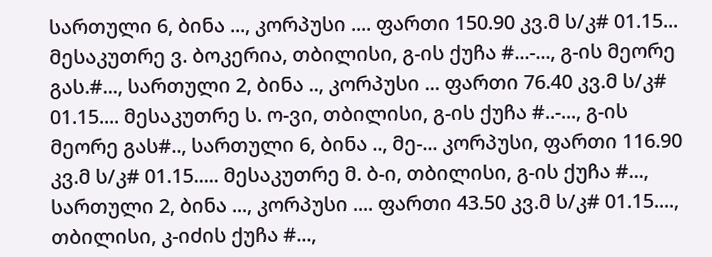სართული 6, ბინა ..., კორპუსი .... ფართი 150.90 კვ.მ ს/კ# 01.15... მესაკუთრე ვ. ბოკერია, თბილისი, გ-ის ქუჩა #...-..., გ-ის მეორე გას.#..., სართული 2, ბინა .., კორპუსი ... ფართი 76.40 კვ.მ ს/კ# 01.15.... მესაკუთრე ს. ო-ვი, თბილისი, გ-ის ქუჩა #..-..., გ-ის მეორე გას#.., სართული 6, ბინა .., მე-... კორპუსი, ფართი 116.90 კვ.მ ს/კ# 01.15..... მესაკუთრე მ. ბ-ი, თბილისი, გ-ის ქუჩა #..., სართული 2, ბინა ..., კორპუსი .... ფართი 43.50 კვ.მ ს/კ# 01.15...., თბილისი, კ-იძის ქუჩა #...,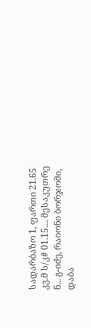სადარბაზო 1, ფართი 21.65 კვ.მ ს/კ# 01.15.... მესაკუთრე ნ... გ-იძე, რაიონი ბორჯომი, დაბა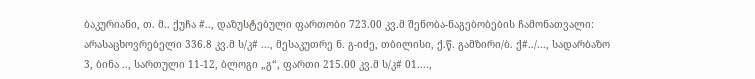ბაკურიანი, თ. მ.. ქუჩა #.., დაზუსტებული ფართობი 723.00 კვ.მ შენობა-ნაგებობების ჩამონათვალი: არასაცხოვრებელი 336.8 კვ.მ ს/კ# ..., მესაკუთრე ნ. გ-იძე, თბილისი, ქ.წ. გამზირი/ბ. ქ#../..., სადარბაზო 3, ბინა .., სართული 11-12, ბლოგი „გ“, ფართი 215.00 კვ.მ ს/კ# 01....,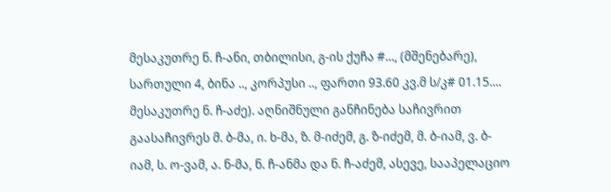მესაკუთრე ნ. ჩ-ანი, თბილისი, გ-ის ქუჩა #..., (მშენებარე), სართული 4, ბინა .., კორპუსი .., ფართი 93.60 კვ.მ ს/კ# 01.15.... მესაკუთრე ნ. ჩ-აძე). აღნიშნული განჩინება საჩივრით გაასაჩივრეს მ. ბ-მა, ი. ხ-მა, ზ. მ-იძემ, გ. ზ-იძემ, მ. ბ-იამ, ვ. ბ-იამ, ს. ო-ვამ, ა. ნ-მა, ნ. ჩ-ანმა და ნ. ჩ-აძემ, ასევე, სააპელაციო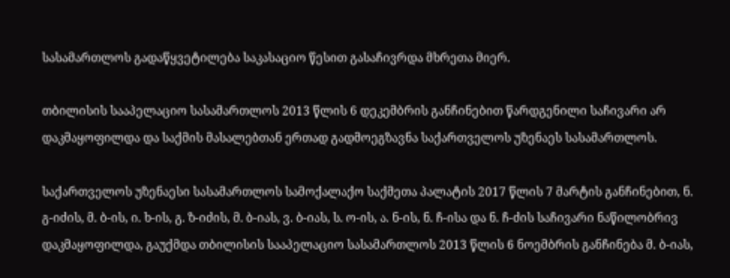სასამართლოს გადაწყვეტილება საკასაციო წესით გასაჩივრდა მხრეთა მიერ.

თბილისის სააპელაციო სასამართლოს 2013 წლის 6 დეკემბრის განჩინებით წარდგენილი საჩივარი არ დაკმაყოფილდა და საქმის მასალებთან ერთად გადმოეგზავნა საქართველოს უზენაეს სასამართლოს.

საქართველოს უზენაესი სასამართლოს სამოქალაქო საქმეთა პალატის 2017 წლის 7 მარტის განჩინებით, ნ. გ-იძის, მ. ბ-ის, ი. ხ-ის, გ. ზ-იძის, მ. ბ-იას, ვ. ბ-იას, ს. ო-ის, ა. ნ-ის, ნ. ჩ-ისა და ნ. ჩ-ძის საჩივარი ნაწილობრივ დაკმაყოფილდა, გაუქმდა თბილისის სააპელაციო სასამართლოს 2013 წლის 6 ნოემბრის განჩინება მ. ბ-იას,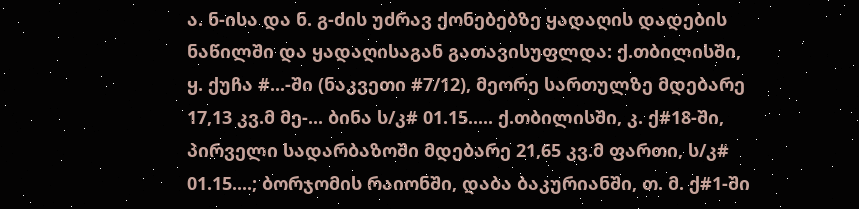ა. ნ-ისა და ნ. გ-ძის უძრავ ქონებებზე ყადაღის დადების ნაწილში და ყადაღისაგან გათავისუფლდა: ქ.თბილისში, ყ. ქუჩა #...-ში (ნაკვეთი #7/12), მეორე სართულზე მდებარე 17,13 კვ.მ მე-... ბინა ს/კ# 01.15..... ქ.თბილისში, კ. ქ#18-ში, პირველი სადარბაზოში მდებარე 21,65 კვ.მ ფართი, ს/კ# 01.15....; ბორჯომის რაიონში, დაბა ბაკურიანში, თ. მ. ქ#1-ში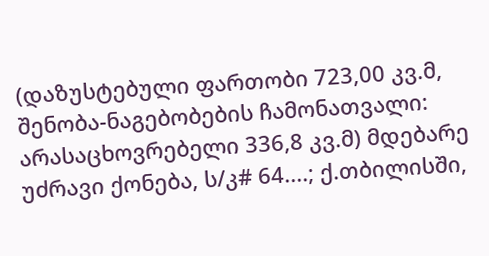(დაზუსტებული ფართობი 723,00 კვ.მ, შენობა-ნაგებობების ჩამონათვალი: არასაცხოვრებელი 336,8 კვ.მ) მდებარე უძრავი ქონება, ს/კ# 64....; ქ.თბილისში,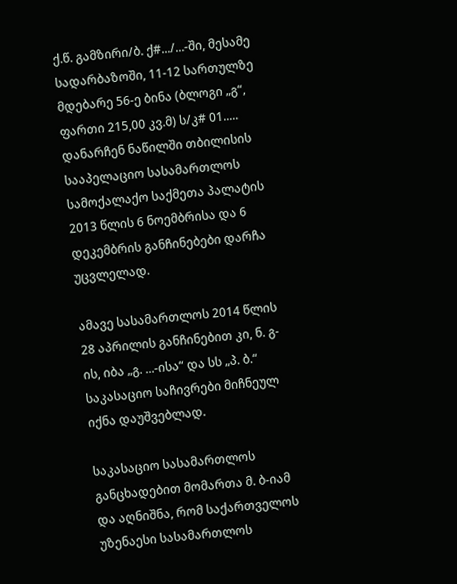ქ.წ. გამზირი/ბ. ქ#.../...-ში, მესამე სადარბაზოში, 11-12 სართულზე მდებარე 56-ე ბინა (ბლოგი „გ“, ფართი 215,00 კვ.მ) ს/კ# 01..... დანარჩენ ნაწილში თბილისის სააპელაციო სასამართლოს სამოქალაქო საქმეთა პალატის 2013 წლის 6 ნოემბრისა და 6 დეკემბრის განჩინებები დარჩა უცვლელად.

ამავე სასამართლოს 2014 წლის 28 აპრილის განჩინებით კი, ნ. გ-ის, იბა „გ. ...-ისა“ და სს „პ. ბ.“ საკასაციო საჩივრები მიჩნეულ იქნა დაუშვებლად.

საკასაციო სასამართლოს განცხადებით მომართა მ. ბ-იამ და აღნიშნა, რომ საქართველოს უზენაესი სასამართლოს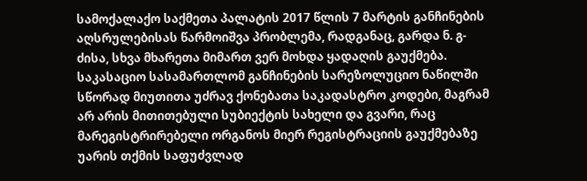სამოქალაქო საქმეთა პალატის 2017 წლის 7 მარტის განჩინების აღსრულებისას წარმოიშვა პრობლემა, რადგანაც, გარდა ნ. გ-ძისა, სხვა მხარეთა მიმართ ვერ მოხდა ყადაღის გაუქმება. საკასაციო სასამართლომ განჩინების სარეზოლუციო ნაწილში სწორად მიუთითა უძრავ ქონებათა საკადასტრო კოდები, მაგრამ არ არის მითითებული სუბიექტის სახელი და გვარი, რაც მარეგისტრირებელი ორგანოს მიერ რეგისტრაციის გაუქმებაზე უარის თქმის საფუძვლად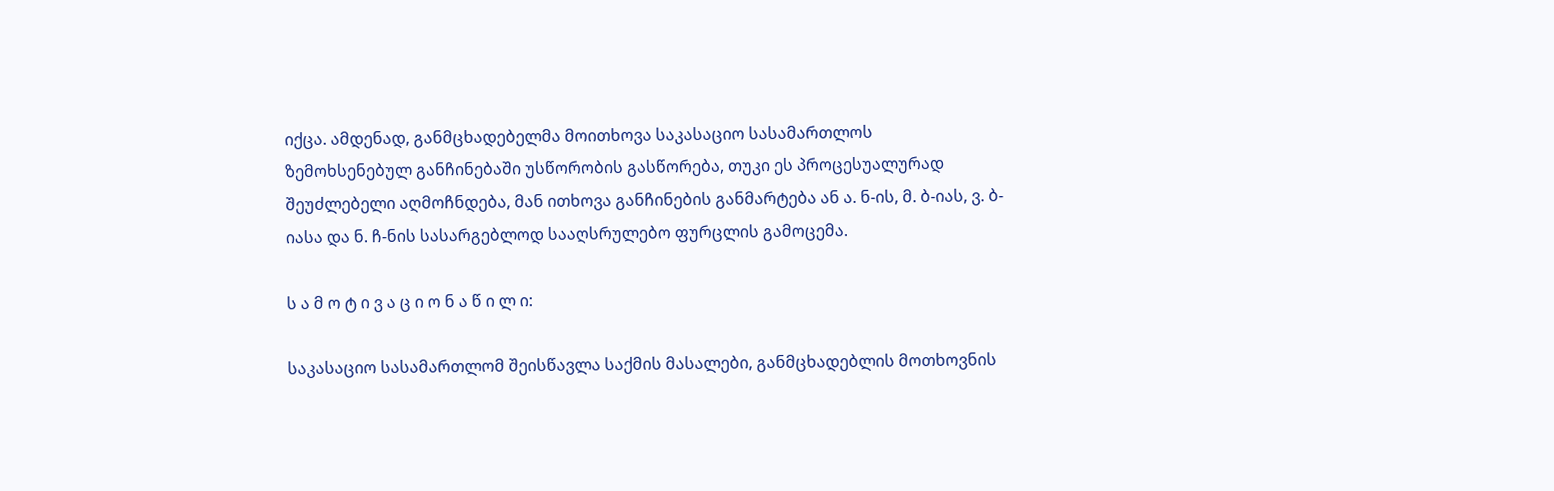იქცა. ამდენად, განმცხადებელმა მოითხოვა საკასაციო სასამართლოს ზემოხსენებულ განჩინებაში უსწორობის გასწორება, თუკი ეს პროცესუალურად შეუძლებელი აღმოჩნდება, მან ითხოვა განჩინების განმარტება ან ა. ნ-ის, მ. ბ-იას, ვ. ბ-იასა და ნ. ჩ-ნის სასარგებლოდ სააღსრულებო ფურცლის გამოცემა.

ს ა მ ო ტ ი ვ ა ც ი ო ნ ა წ ი ლ ი:

საკასაციო სასამართლომ შეისწავლა საქმის მასალები, განმცხადებლის მოთხოვნის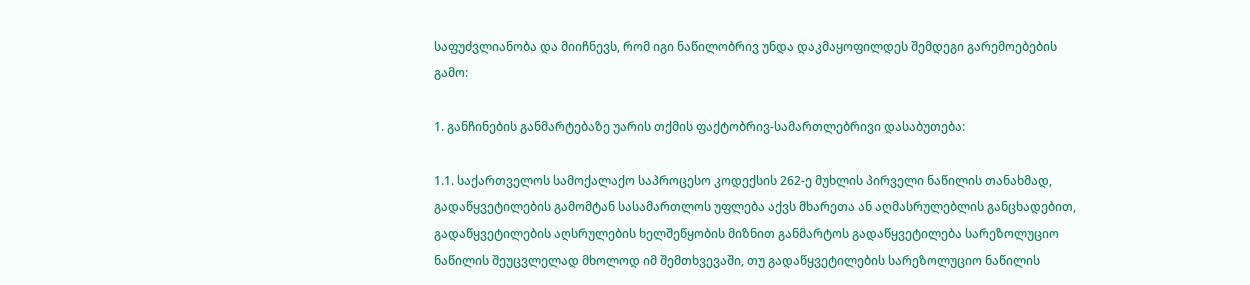საფუძვლიანობა და მიიჩნევს, რომ იგი ნაწილობრივ უნდა დაკმაყოფილდეს შემდეგი გარემოებების გამო:

1. განჩინების განმარტებაზე უარის თქმის ფაქტობრივ-სამართლებრივი დასაბუთება:

1.1. საქართველოს სამოქალაქო საპროცესო კოდექსის 262-ე მუხლის პირველი ნაწილის თანახმად, გადაწყვეტილების გამომტან სასამართლოს უფლება აქვს მხარეთა ან აღმასრულებლის განცხადებით, გადაწყვეტილების აღსრულების ხელშეწყობის მიზნით განმარტოს გადაწყვეტილება სარეზოლუციო ნაწილის შეუცვლელად მხოლოდ იმ შემთხვევაში, თუ გადაწყვეტილების სარეზოლუციო ნაწილის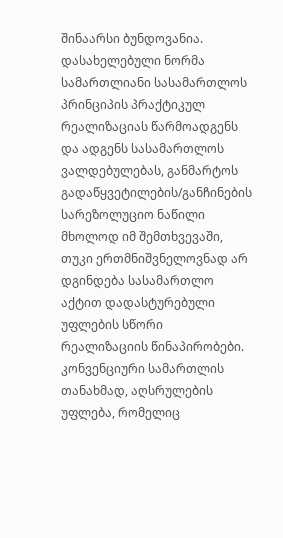შინაარსი ბუნდოვანია. დასახელებული ნორმა სამართლიანი სასამართლოს პრინციპის პრაქტიკულ რეალიზაციას წარმოადგენს და ადგენს სასამართლოს ვალდებულებას, განმარტოს გადაწყვეტილების/განჩინების სარეზოლუციო ნაწილი მხოლოდ იმ შემთხვევაში, თუკი ერთმნიშვნელოვნად არ დგინდება სასამართლო აქტით დადასტურებული უფლების სწორი რეალიზაციის წინაპირობები. კონვენციური სამართლის თანახმად, აღსრულების უფლება, რომელიც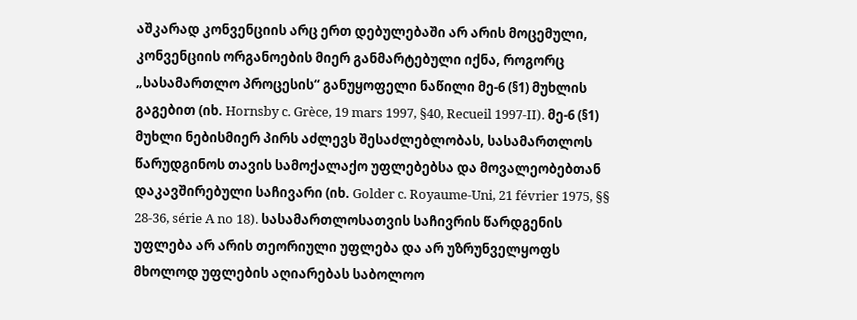აშკარად კონვენციის არც ერთ დებულებაში არ არის მოცემული, კონვენციის ორგანოების მიერ განმარტებული იქნა, როგორც „სასამართლო პროცესის“ განუყოფელი ნაწილი მე-6 (§1) მუხლის გაგებით (იხ. Hornsby c. Grèce, 19 mars 1997, §40, Recueil 1997-II). მე-6 (§1) მუხლი ნებისმიერ პირს აძლევს შესაძლებლობას, სასამართლოს წარუდგინოს თავის სამოქალაქო უფლებებსა და მოვალეობებთან დაკავშირებული საჩივარი (იხ. Golder c. Royaume-Uni, 21 février 1975, §§ 28-36, série A no 18). სასამართლოსათვის საჩივრის წარდგენის უფლება არ არის თეორიული უფლება და არ უზრუნველყოფს მხოლოდ უფლების აღიარებას საბოლოო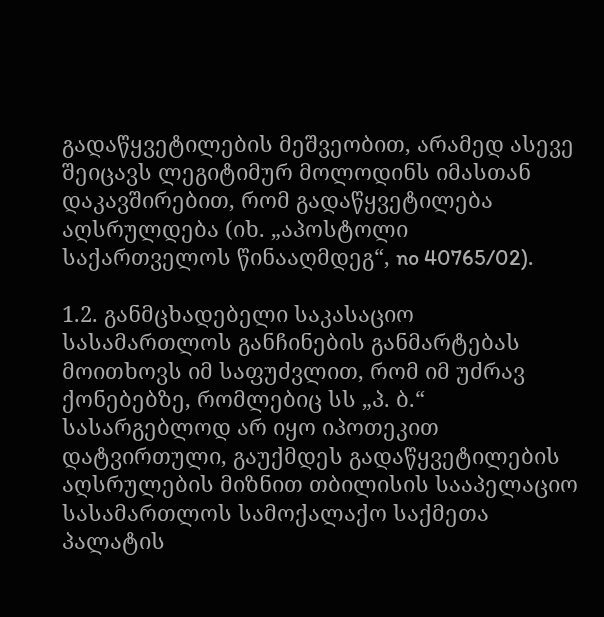გადაწყვეტილების მეშვეობით, არამედ ასევე შეიცავს ლეგიტიმურ მოლოდინს იმასთან დაკავშირებით, რომ გადაწყვეტილება აღსრულდება (იხ. „აპოსტოლი საქართველოს წინააღმდეგ“, no 40765/02).

1.2. განმცხადებელი საკასაციო სასამართლოს განჩინების განმარტებას მოითხოვს იმ საფუძვლით, რომ იმ უძრავ ქონებებზე, რომლებიც სს „პ. ბ.“ სასარგებლოდ არ იყო იპოთეკით დატვირთული, გაუქმდეს გადაწყვეტილების აღსრულების მიზნით თბილისის სააპელაციო სასამართლოს სამოქალაქო საქმეთა პალატის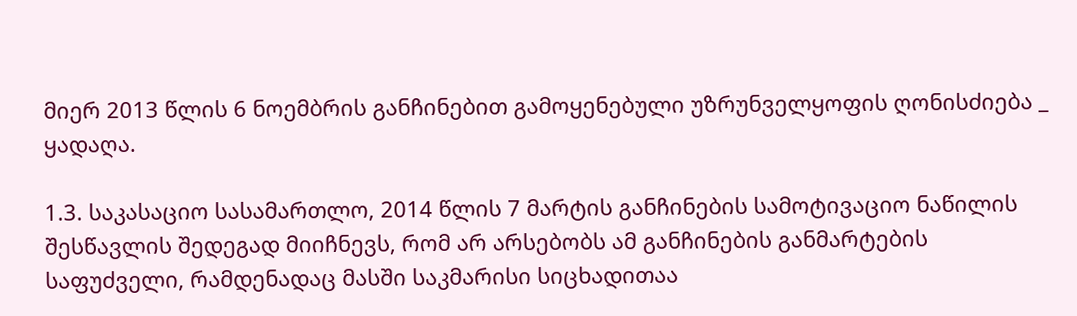მიერ 2013 წლის 6 ნოემბრის განჩინებით გამოყენებული უზრუნველყოფის ღონისძიება _ ყადაღა.

1.3. საკასაციო სასამართლო, 2014 წლის 7 მარტის განჩინების სამოტივაციო ნაწილის შესწავლის შედეგად მიიჩნევს, რომ არ არსებობს ამ განჩინების განმარტების საფუძველი, რამდენადაც მასში საკმარისი სიცხადითაა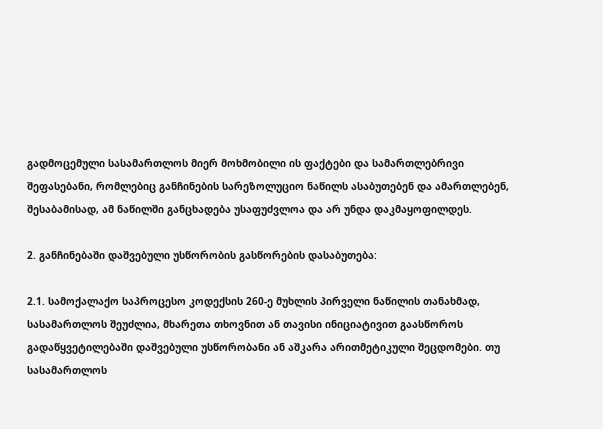გადმოცემული სასამართლოს მიერ მოხმობილი ის ფაქტები და სამართლებრივი შეფასებანი, რომლებიც განჩინების სარეზოლუციო ნაწილს ასაბუთებენ და ამართლებენ, შესაბამისად, ამ ნაწილში განცხადება უსაფუძვლოა და არ უნდა დაკმაყოფილდეს.

2. განჩინებაში დაშვებული უსწორობის გასწორების დასაბუთება:

2.1. სამოქალაქო საპროცესო კოდექსის 260-ე მუხლის პირველი ნაწილის თანახმად, სასამართლოს შეუძლია, მხარეთა თხოვნით ან თავისი ინიციატივით გაასწოროს გადაწყვეტილებაში დაშვებული უსწორობანი ან აშკარა არითმეტიკული შეცდომები. თუ სასამართლოს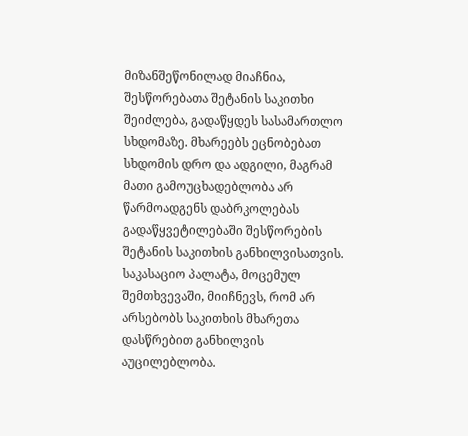მიზანშეწონილად მიაჩნია, შესწორებათა შეტანის საკითხი შეიძლება, გადაწყდეს სასამართლო სხდომაზე. მხარეებს ეცნობებათ სხდომის დრო და ადგილი, მაგრამ მათი გამოუცხადებლობა არ წარმოადგენს დაბრკოლებას გადაწყვეტილებაში შესწორების შეტანის საკითხის განხილვისათვის. საკასაციო პალატა, მოცემულ შემთხვევაში, მიიჩნევს, რომ არ არსებობს საკითხის მხარეთა დასწრებით განხილვის აუცილებლობა.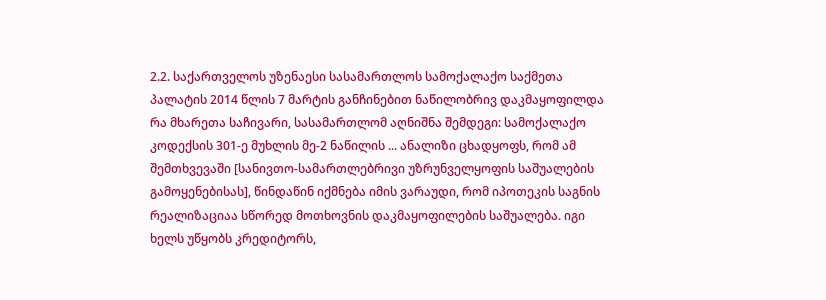2.2. საქართველოს უზენაესი სასამართლოს სამოქალაქო საქმეთა პალატის 2014 წლის 7 მარტის განჩინებით ნაწილობრივ დაკმაყოფილდა რა მხარეთა საჩივარი, სასამართლომ აღნიშნა შემდეგი: სამოქალაქო კოდექსის 301-ე მუხლის მე-2 ნაწილის ... ანალიზი ცხადყოფს, რომ ამ შემთხვევაში [სანივთო-სამართლებრივი უზრუნველყოფის საშუალების გამოყენებისას], წინდაწინ იქმნება იმის ვარაუდი, რომ იპოთეკის საგნის რეალიზაციაა სწორედ მოთხოვნის დაკმაყოფილების საშუალება. იგი ხელს უწყობს კრედიტორს,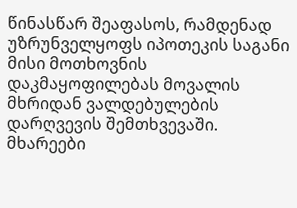წინასწარ შეაფასოს, რამდენად უზრუნველყოფს იპოთეკის საგანი მისი მოთხოვნის დაკმაყოფილებას მოვალის მხრიდან ვალდებულების დარღვევის შემთხვევაში. მხარეები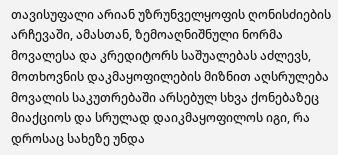თავისუფალი არიან უზრუნველყოფის ღონისძიების არჩევაში, ამასთან, ზემოაღნიშნული ნორმა მოვალესა და კრედიტორს საშუალებას აძლევს, მოთხოვნის დაკმაყოფილების მიზნით აღსრულება მოვალის საკუთრებაში არსებულ სხვა ქონებაზეც მიაქციოს და სრულად დაიკმაყოფილოს იგი, რა დროსაც სახეზე უნდა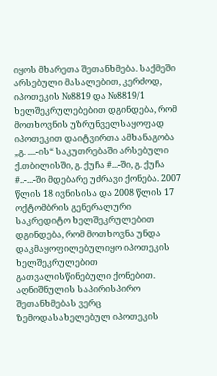იყოს მხარეთა შეთანხმება. საქმეში არსებული მასალებით, კერძოდ, იპოთეკის №8819 და №8819/1 ხელშეკრულებებით დგინდება, რომ მოთხოვნის უზრუნველსაყოფად იპოთეკით დაიტვირთა ამხანაგობა „გ. ....-ის“ საკუთრებაში არსებული ქ.თბილისში, გ. ქუჩა #...-ში, გ. ქუჩა #..-...-ში მდებარე უძრავი ქონება. 2007 წლის 18 ივნისისა და 2008 წლის 17 ოქტომბრის გენერალური საკრედიტო ხელშეკრულებით დგინდება, რომ მოთხოვნა უნდა დაკმაყოფილებულიყო იპოთეკის ხელშეკრულებით გათვალისწინებული ქონებით. აღნიშნულის საპირისპირო შეთანხმებას ვერც ზემოდასახელებულ იპოთეკის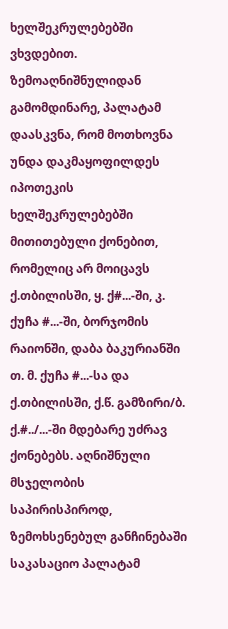ხელშეკრულებებში ვხვდებით. ზემოაღნიშნულიდან გამომდინარე, პალატამ დაასკვნა, რომ მოთხოვნა უნდა დაკმაყოფილდეს იპოთეკის ხელშეკრულებებში მითითებული ქონებით, რომელიც არ მოიცავს ქ.თბილისში, ყ. ქ#...-ში, კ. ქუჩა #...-ში, ბორჯომის რაიონში, დაბა ბაკურიანში თ. მ. ქუჩა #...-სა და ქ.თბილისში, ქ.წ. გამზირი/ბ. ქ.#../...-ში მდებარე უძრავ ქონებებს. აღნიშნული მსჯელობის საპირისპიროდ, ზემოხსენებულ განჩინებაში საკასაციო პალატამ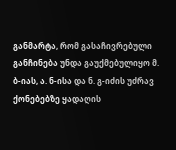განმარტა, რომ გასაჩივრებული განჩინება უნდა გაუქმებულიყო მ. ბ-იას, ა. ნ-ისა და ნ. გ-იძის უძრავ ქონებებზე ყადაღის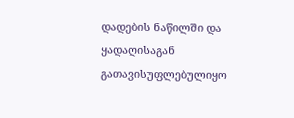დადების ნაწილში და ყადაღისაგან გათავისუფლებულიყო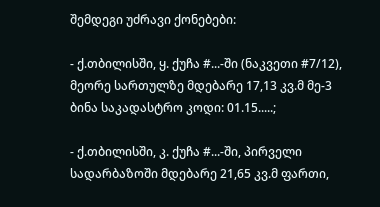შემდეგი უძრავი ქონებები:

- ქ.თბილისში, ყ. ქუჩა #...-ში (ნაკვეთი #7/12), მეორე სართულზე მდებარე 17,13 კვ.მ მე-3 ბინა საკადასტრო კოდი: 01.15.....;

- ქ.თბილისში, კ. ქუჩა #...-ში, პირველი სადარბაზოში მდებარე 21,65 კვ.მ ფართი,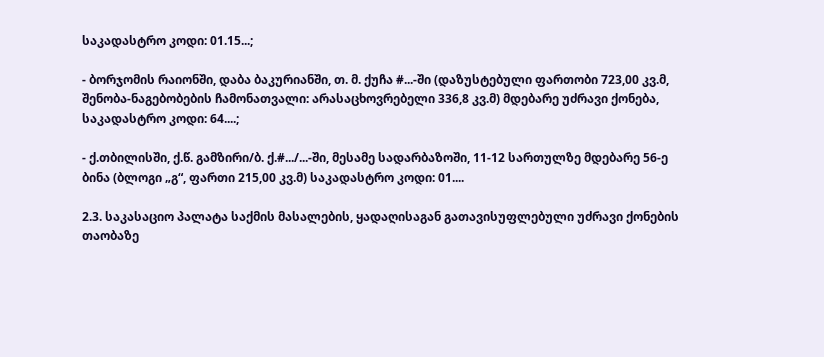საკადასტრო კოდი: 01.15...;

- ბორჯომის რაიონში, დაბა ბაკურიანში, თ. მ. ქუჩა #...-ში (დაზუსტებული ფართობი 723,00 კვ.მ, შენობა-ნაგებობების ჩამონათვალი: არასაცხოვრებელი 336,8 კვ.მ) მდებარე უძრავი ქონება, საკადასტრო კოდი: 64....;

- ქ.თბილისში, ქ.წ. გამზირი/ბ. ქ.#.../...-ში, მესამე სადარბაზოში, 11-12 სართულზე მდებარე 56-ე ბინა (ბლოგი „გ“, ფართი 215,00 კვ.მ) საკადასტრო კოდი: 01....

2.3. საკასაციო პალატა საქმის მასალების, ყადაღისაგან გათავისუფლებული უძრავი ქონების თაობაზე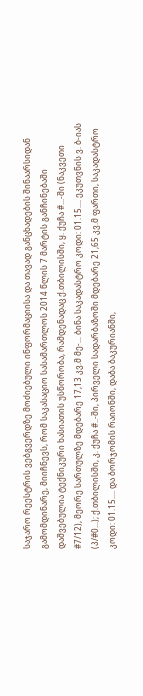საჯარო რეესტრის ვებგვერდზე მოძიებული ინფორმაციისა და თავად განცხადების შინაარსიდან გამომდინარე, მიიჩნევს, რომ საკასაციო სასამართლოს 2014 წლის 7 მარტის განჩინებაში დაშვებულია ტექნიკური ხასიათის უსწორობა, რამდენადაც ქ.თბილისში, ყ. ქუჩა #...-ში (ნაკვეთი #7/12), მეორე სართულზე მდებარე 17,13 კვ.მ მე-... ბინა საკადასტრო კოდი: 01.15.... ეკუთვნის ვ. ბ-იას (პ/#0...); ქ.თბილისში, კ. ქუჩა #..-ში, პირველი სადარბაზოში მდებარე 21,65 კვ.მ ფართი, საკადასტრო კოდი: 01.15.... და ბორჯომის რაიონში, დაბა ბაკურიანში,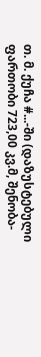თ. მ. ქუჩა #...-ში (დაზუსტებული ფართობი 723,00 კვ.მ, შენობა-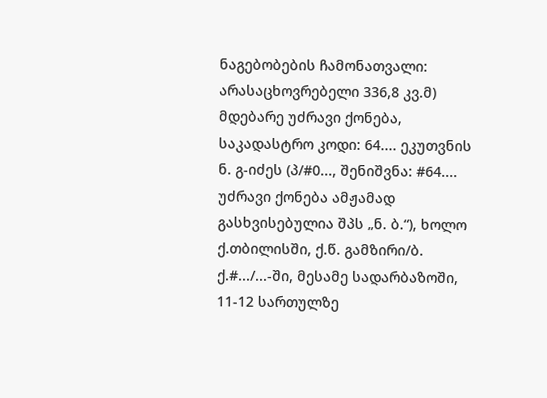ნაგებობების ჩამონათვალი: არასაცხოვრებელი 336,8 კვ.მ) მდებარე უძრავი ქონება, საკადასტრო კოდი: 64.... ეკუთვნის ნ. გ-იძეს (პ/#0..., შენიშვნა: #64.... უძრავი ქონება ამჟამად გასხვისებულია შპს „ნ. ბ.“), ხოლო ქ.თბილისში, ქ.წ. გამზირი/ბ. ქ.#.../...-ში, მესამე სადარბაზოში, 11-12 სართულზე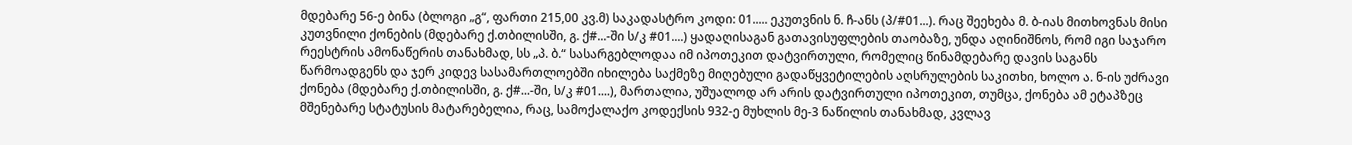მდებარე 56-ე ბინა (ბლოგი „გ“, ფართი 215,00 კვ.მ) საკადასტრო კოდი: 01..... ეკუთვნის ნ. ჩ-ანს (პ/#01...). რაც შეეხება მ. ბ-იას მითხოვნას მისი კუთვნილი ქონების (მდებარე ქ.თბილისში, გ. ქ#...-ში ს/კ #01....) ყადაღისაგან გათავისუფლების თაობაზე, უნდა აღინიშნოს, რომ იგი საჯარო რეესტრის ამონაწერის თანახმად, სს „პ. ბ.“ სასარგებლოდაა იმ იპოთეკით დატვირთული, რომელიც წინამდებარე დავის საგანს წარმოადგენს და ჯერ კიდევ სასამართლოებში იხილება საქმეზე მიღებული გადაწყვეტილების აღსრულების საკითხი, ხოლო ა. ნ-ის უძრავი ქონება (მდებარე ქ.თბილისში, გ. ქ#...-ში, ს/კ #01....), მართალია, უშუალოდ არ არის დატვირთული იპოთეკით, თუმცა, ქონება ამ ეტაპზეც მშენებარე სტატუსის მატარებელია, რაც, სამოქალაქო კოდექსის 932-ე მუხლის მე-3 ნაწილის თანახმად, კვლავ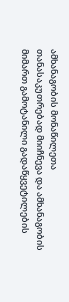ამხანაგობის მონაწილეთა თანასაკუთრებად მიიჩნევა და ამხანაგობის მიმართ გამოტანილი გადაწყვეტილების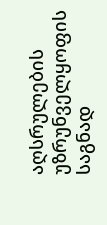აღსრულების უზრუნველყოფის საგნად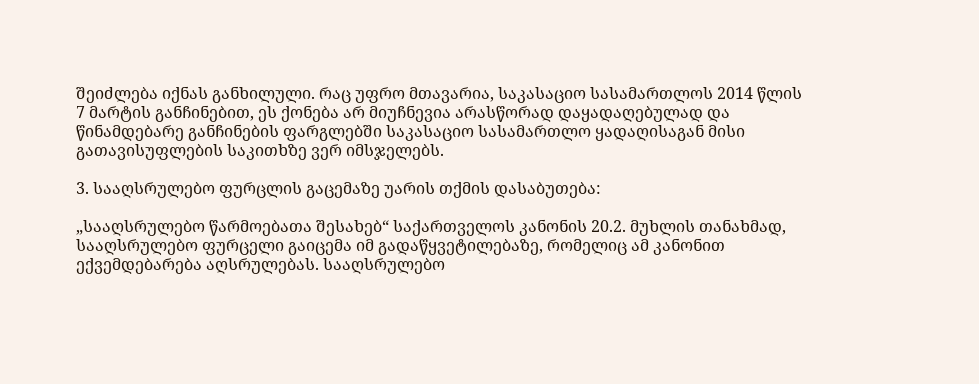შეიძლება იქნას განხილული. რაც უფრო მთავარია, საკასაციო სასამართლოს 2014 წლის 7 მარტის განჩინებით, ეს ქონება არ მიუჩნევია არასწორად დაყადაღებულად და წინამდებარე განჩინების ფარგლებში საკასაციო სასამართლო ყადაღისაგან მისი გათავისუფლების საკითხზე ვერ იმსჯელებს.

3. სააღსრულებო ფურცლის გაცემაზე უარის თქმის დასაბუთება:

„სააღსრულებო წარმოებათა შესახებ“ საქართველოს კანონის 20.2. მუხლის თანახმად, სააღსრულებო ფურცელი გაიცემა იმ გადაწყვეტილებაზე, რომელიც ამ კანონით ექვემდებარება აღსრულებას. სააღსრულებო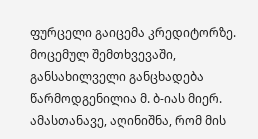ფურცელი გაიცემა კრედიტორზე. მოცემულ შემთხვევაში, განსახილველი განცხადება წარმოდგენილია მ. ბ-იას მიერ. ამასთანავე, აღინიშნა, რომ მის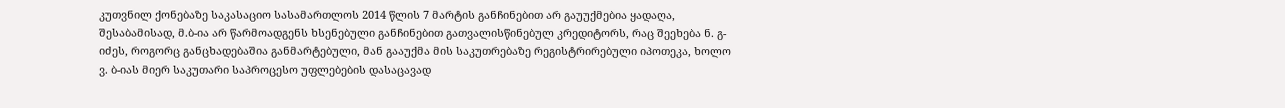კუთვნილ ქონებაზე საკასაციო სასამართლოს 2014 წლის 7 მარტის განჩინებით არ გაუუქმებია ყადაღა, შესაბამისად, მ.ბ-ია არ წარმოადგენს ხსენებული განჩინებით გათვალისწინებულ კრედიტორს, რაც შეეხება ნ. გ-იძეს, როგორც განცხადებაშია განმარტებული, მან გააუქმა მის საკუთრებაზე რეგისტრირებული იპოთეკა, ხოლო ვ. ბ-იას მიერ საკუთარი საპროცესო უფლებების დასაცავად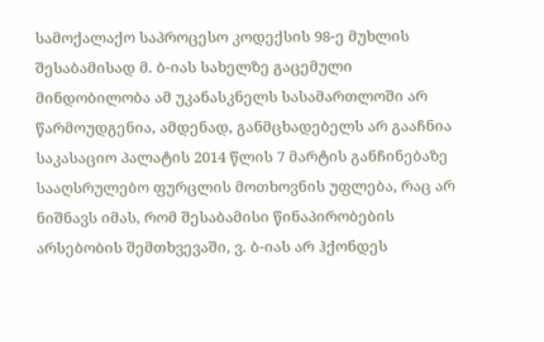სამოქალაქო საპროცესო კოდექსის 98-ე მუხლის შესაბამისად მ. ბ-იას სახელზე გაცემული მინდობილობა ამ უკანასკნელს სასამართლოში არ წარმოუდგენია, ამდენად, განმცხადებელს არ გააჩნია საკასაციო პალატის 2014 წლის 7 მარტის განჩინებაზე სააღსრულებო ფურცლის მოთხოვნის უფლება, რაც არ ნიშნავს იმას, რომ შესაბამისი წინაპირობების არსებობის შემთხვევაში, ვ. ბ-იას არ ჰქონდეს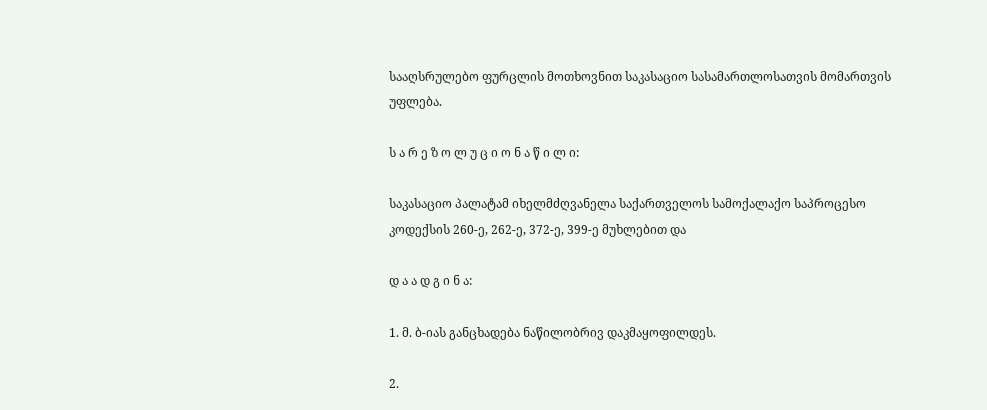სააღსრულებო ფურცლის მოთხოვნით საკასაციო სასამართლოსათვის მომართვის უფლება.

ს ა რ ე ზ ო ლ უ ც ი ო ნ ა წ ი ლ ი:

საკასაციო პალატამ იხელმძღვანელა საქართველოს სამოქალაქო საპროცესო კოდექსის 260-ე, 262-ე, 372-ე, 399-ე მუხლებით და

დ ა ა დ გ ი ნ ა:

1. მ. ბ-იას განცხადება ნაწილობრივ დაკმაყოფილდეს.

2.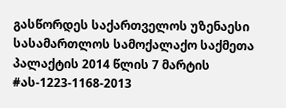გასწორდეს საქართველოს უზენაესი სასამართლოს სამოქალაქო საქმეთა პალაქტის 2014 წლის 7 მარტის #ას-1223-1168-2013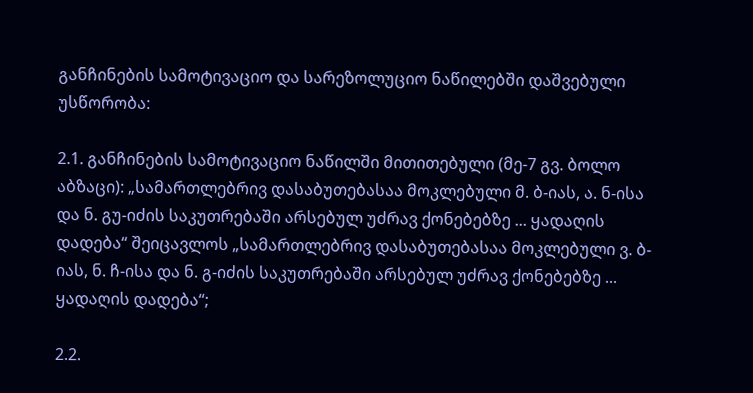განჩინების სამოტივაციო და სარეზოლუციო ნაწილებში დაშვებული უსწორობა:

2.1. განჩინების სამოტივაციო ნაწილში მითითებული (მე-7 გვ. ბოლო აბზაცი): „სამართლებრივ დასაბუთებასაა მოკლებული მ. ბ-იას, ა. ნ-ისა და ნ. გუ-იძის საკუთრებაში არსებულ უძრავ ქონებებზე ... ყადაღის დადება“ შეიცავლოს „სამართლებრივ დასაბუთებასაა მოკლებული ვ. ბ-იას, ნ. ჩ-ისა და ნ. გ-იძის საკუთრებაში არსებულ უძრავ ქონებებზე ... ყადაღის დადება“;

2.2.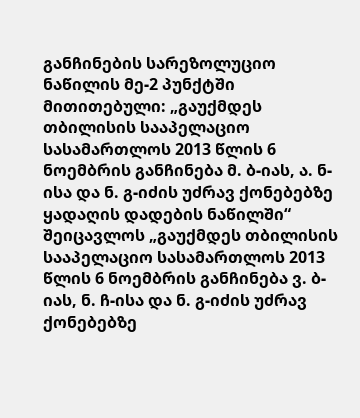განჩინების სარეზოლუციო ნაწილის მე-2 პუნქტში მითითებული: „გაუქმდეს თბილისის სააპელაციო სასამართლოს 2013 წლის 6 ნოემბრის განჩინება მ. ბ-იას, ა. ნ-ისა და ნ. გ-იძის უძრავ ქონებებზე ყადაღის დადების ნაწილში“ შეიცავლოს „გაუქმდეს თბილისის სააპელაციო სასამართლოს 2013 წლის 6 ნოემბრის განჩინება ვ. ბ-იას, ნ. ჩ-ისა და ნ. გ-იძის უძრავ ქონებებზე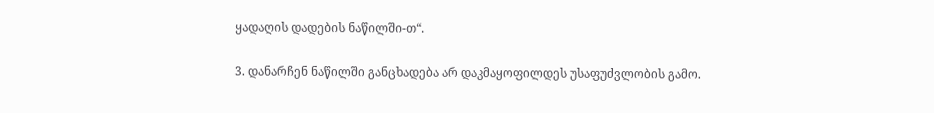ყადაღის დადების ნაწილში-თ“.

3. დანარჩენ ნაწილში განცხადება არ დაკმაყოფილდეს უსაფუძვლობის გამო.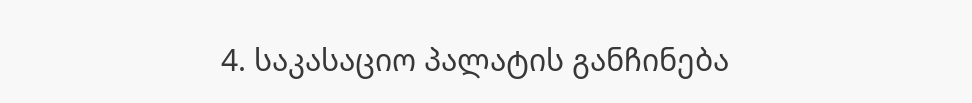4. საკასაციო პალატის განჩინება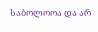საბოლოოა და არ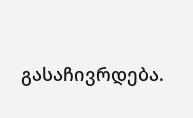გასაჩივრდება.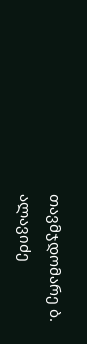თავმჯდომარე ბ. ალავიძე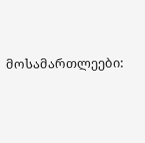მოსამართლეები: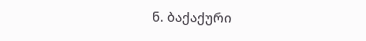ნ. ბაქაქური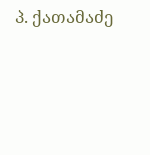პ. ქათამაძე